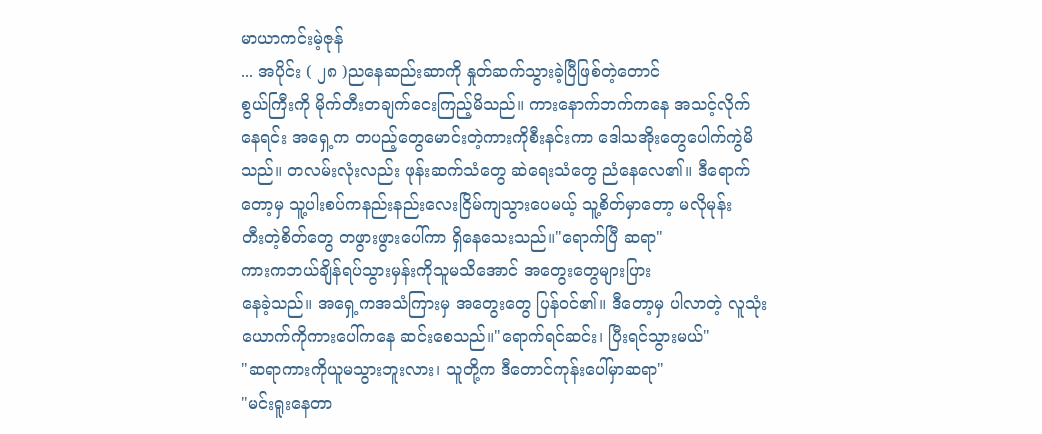မာယာကင်းမဲ့ဇုန်
... အပိုင်း ( ၂၈ )ညနေဆည်းဆာကို နှုတ်ဆက်သွားခဲ့ပြီဖြစ်တဲ့တောင်
စွယ်ကြီးကို မိုက်တီးတချက်ငေးကြည့်မိသည်။ ကားနောက်ဘက်ကနေ အသင့်လိုက်
နေရင်း အရှေ့က တပည့်တွေမောင်းတဲ့ကားကိုစီးနင်းကာ ဒေါသအိုးတွေပေါက်ကွဲမိ
သည်။ တလမ်းလုံးလည်း ဖုန်းဆက်သံတွေ ဆဲရေးသံတွေ ညံနေလေ၏။ ဒီရောက်
တော့မှ သူ့ပါးစပ်ကနည်းနည်းလေးငြိမ်ကျသွားပေမယ့် သူ့စိတ်မှာတော့ မလိုမုန်း
တီးတဲ့စိတ်တွေ တဖွားဖွားပေါ်ကာ ရှိနေသေးသည်။"ရောက်ပြီ ဆရာ"
ကားကဘယ်ချိန်ရပ်သွားမှန်းကိုသူမသိအောင် အတွေးတွေများပြား
နေခဲ့သည်။ အရှေ့ကအသံကြားမှ အတွေးတွေ ပြန်ဝင်၏။ ဒီတော့မှ ပါလာတဲ့ လူသုံး
ယောက်ကိုကားပေါ်ကနေ ဆင်းစေသည်။"ရောက်ရင်ဆင်း၊ ပြီးရင်သွားမယ်"
"ဆရာကားကိုယူမသွားဘူးလား၊ သူတို့က ဒီတောင်ကုန်းပေါ်မှာဆရာ"
"မင်းရူးနေတာ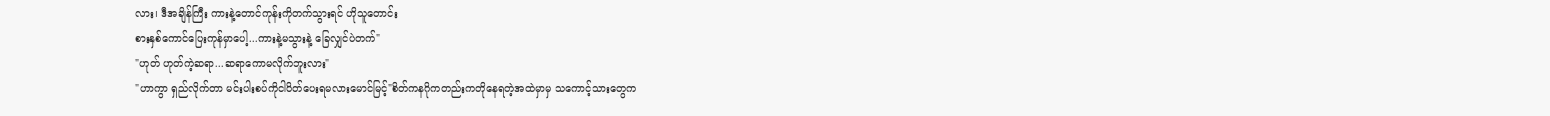လား၊ ဒီအချိန်ကြီး ကားနဲ့တောင်ကုန်းကိုတက်သွားရင် ဟိုသူတောင်း
စားနှစ်ကောင်ပြေးကုန်မှာပေါ့...ကားနဲ့မသွားနဲ့ ခြေလျှင်ပဲတက်"
"ဟုတ် ဟုတ်ကဲ့ဆရာ...ဆရာကောမလိုက်ဘူးလား"
"ဟာကွာ ရှည်လိုက်တာ မင်းပါးစပ်ကိုငါပိတ်ပေးရမလားမောင်မြင့်"စိတ်ကနဂိုကတည်းကတိုနေရတဲ့အထဲမှာမှ သကောင့်သားတွေက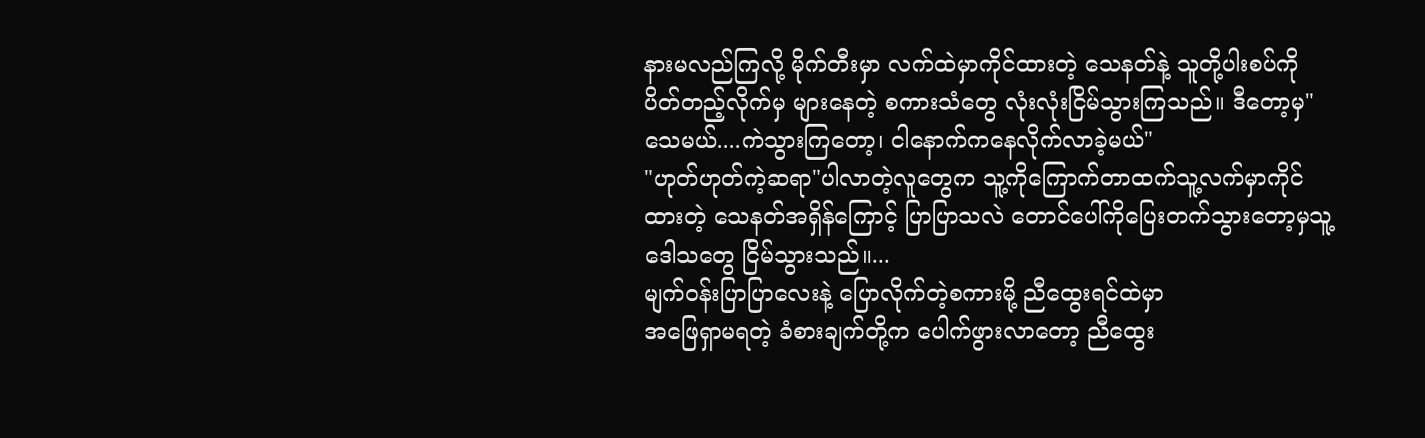နားမလည်ကြလို့ မိုက်တီးမှာ လက်ထဲမှာကိုင်ထားတဲ့ သေနတ်နဲ့ သူတို့ပါးစပ်ကို
ပိတ်တည့်လိုက်မှ များနေတဲ့ စကားသံတွေ လုံးလုံးငြိမ်သွားကြသည်။ ဒီတော့မှ"သေမယ်....ကဲသွားကြတော့၊ ငါနောက်ကနေလိုက်လာခဲ့မယ်"
"ဟုတ်ဟုတ်ကဲ့ဆရာ"ပါလာတဲ့လူတွေက သူ့ကိုကြောက်တာထက်သူ့လက်မှာကိုင်
ထားတဲ့ သေနတ်အရှိန်ကြောင့် ပြာပြာသလဲ တောင်ပေါ်ကိုပြေးတက်သွားတော့မှသူ့
ဒေါသတွေ ငြိမ်သွားသည်။...
မျက်ဝန်းပြာပြာလေးနဲ့ ပြောလိုက်တဲ့စကားမို့ ညီထွေးရင်ထဲမှာ
အဖြေရှာမရတဲ့ ခံစားချက်တို့က ပေါက်ဖွားလာတော့ ညီထွေး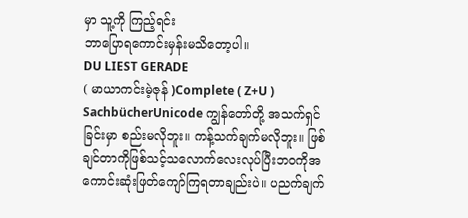မှာ သူ့ကို ကြည့်ရင်း
ဘာပြောရကောင်းမှန်းမသိတော့ပါ။
DU LIEST GERADE
( မာယာကင်းမဲ့ဇုန် )Complete ( Z+U )
SachbücherUnicode ကျွန်တော်တို့ အသက်ရှင်ခြင်းမှာ စည်းမလိုဘူး။ ကန့်သက်ချက်မလိုဘူး။ ဖြစ်ချင်တာကိုဖြစ်သင့်သလောက်လေးလုပ်ပြီးဘဝကိုအကောင်းဆုံးဖြတ်ကျော်ကြရတာချည်းပဲ။ ပညက်ချက်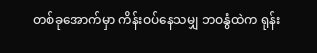တစ်ခုအောက်မှာ ကိန်းဝပ်နေသမျှ ဘဝနွံထဲက ရုန်း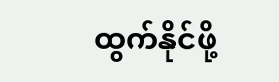ထွက်နိုင်ဖို့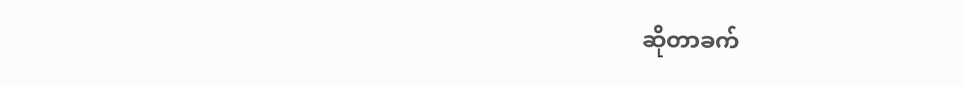ဆိုတာခက်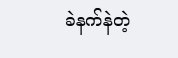ခဲနက်နဲတဲ့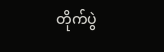တိုက်ပွဲ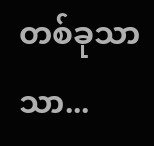တစ်ခုသာသာ...